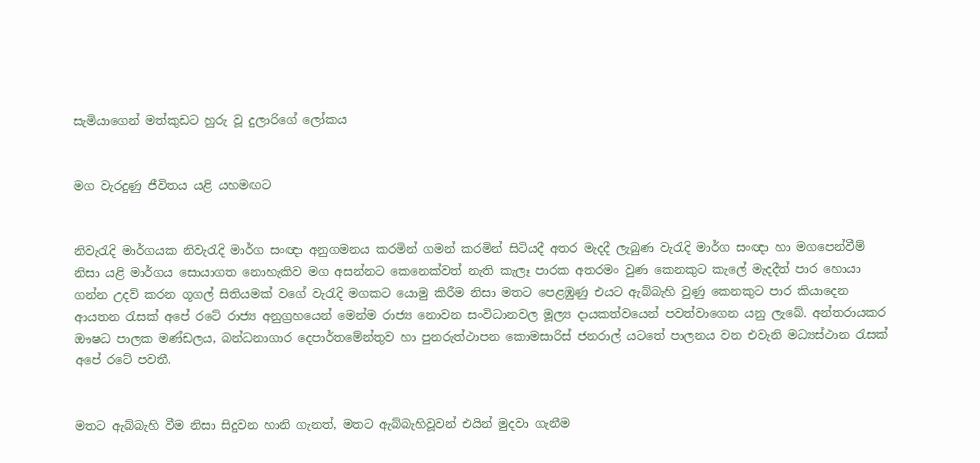සැමියාගෙන් මත්කුඩට හුරු වූ දුලාරිගේ ලෝකය


මග වැරදුණු ජීවිතය යළි යහමඟට


නිවැරැදි මාර්ගයක නිවැරැදි මාර්ග සංඥා අනුගමනය කරමින් ගමන් කරමින් සිටියදී අතර මැදදී ලැබුණ වැරැදි මාර්ග සංඥා හා මගපෙන්වීම් නිසා යළි මාර්ගය සොයාගත නොහැකිව මග අසන්නට කෙනෙක්වත් නැති කැලෑ පාරක අතරමං වුණ කෙනකුට කැලේ මැදදීත් පාර හොයා ගන්න උදව් කරන ගූගල් සිතියමක් වගේ වැරැදි මගකට යොමු කිරීම නිසා මතට පෙළඹුණු එයට ඇබ්බැහි වුණු කෙනකුට පාර කියාදෙන ආයතන රැසක් අපේ රටේ රාජ්‍ය අනුග්‍රහයෙන් මෙන්ම රාජ්‍ය නොවන සංවිධානවල මූල්‍ය දායකත්වයෙන් පවත්වාගෙන යනු ලැබේ. අන්තරායකර ඖෂධ පාලක මණ්ඩලය, බන්ධනාගාර දෙපාර්තමේන්තුව හා පුනරුත්ථාපන කොමසාරිස් ජනරාල් යටතේ පාලනය වන එවැනි මධ්‍යස්ථාන රැසක් අපේ රටේ පවතී.


මතට ඇබ්බැහි වීම නිසා සිදුවන හානි ගැනත්, මතට ඇබ්බැහිවූවන් එයින් මුදවා ගැනීම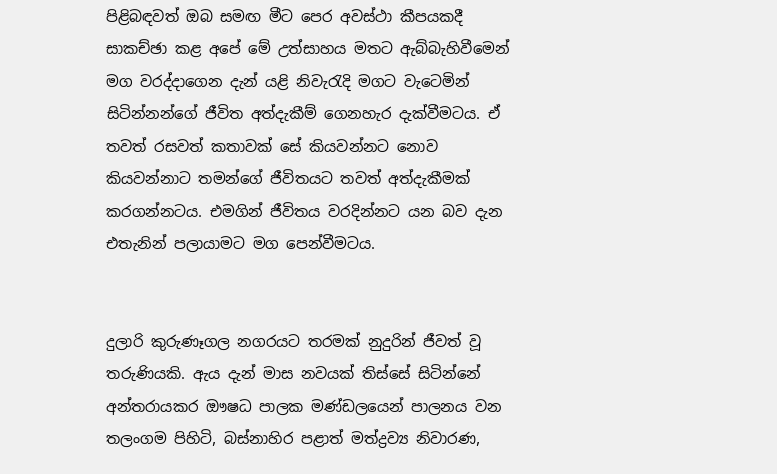පිළිබඳවත් ඔබ සමඟ මීට පෙර අවස්ථා කීපයකදී සාකච්ඡා කළ අපේ මේ උත්සාහය මතට ඇබ්බැහිවීමෙන් මග වරද්දාගෙන දැන් යළි නිවැරැදි මගට වැටෙමින් සිටින්නන්ගේ ජීවිත අත්දැකීම් ගෙනහැර දැක්වීමටය. ඒ තවත් රසවත් කතාවක් සේ කියවන්නට නොව කියවන්නාට තමන්ගේ ජීවිතයට තවත් අත්දැකීමක් කරගන්නටය. එමගින් ජීවිතය වරදින්නට යන බව දැන එතැනින් පලායාමට මග පෙන්වීමටය.


දුලාරි කුරුණෑගල නගරයට තරමක් නුදුරින් ජීවත් වූ තරුණියකි. ඇය දැන් මාස නවයක් තිස්සේ සිටින්නේ අන්තරායකර ඖෂධ පාලක මණ්ඩලයෙන් පාලනය වන තලංගම පිහිටි, බස්නාහිර පළාත් මත්ද්‍රව්‍ය නිවාරණ,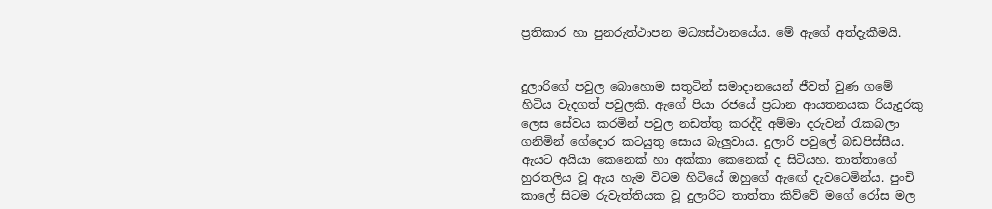ප්‍රතිකාර හා පුනරුත්ථාපන මධ්‍යස්ථානයේය. මේ ඇගේ අත්දැකීමයි.


දුලාරිගේ පවුල බොහොම සතුටින් සමාදානයෙන් ජීවත් වුණ ගමේ හිටිය වැදගත් පවුලකි. ඇගේ පියා රජයේ ප්‍රධාන ආයතනයක රියැදුරකු ලෙස සේවය කරමින් පවුල නඩත්තු කරද්දි අම්මා දරුවන් රැකබලා ගනිමින් ගේදොර කටයුතු සොය බැලුවාය. දුලාරි පවුලේ බඩපිස්සීය. ඇයට අයියා කෙනෙක් හා අක්කා කෙනෙක් ද සිටියහ. තාත්තාගේ හුරතලිය වූ ඇය හැම විටම හිටියේ ඔහුගේ ඇඟේ දැවටෙමින්ය. පුංචි කාලේ සිටම රුවැත්තියක වූ දුලාරිට තාත්තා කිව්වේ මගේ රෝස මල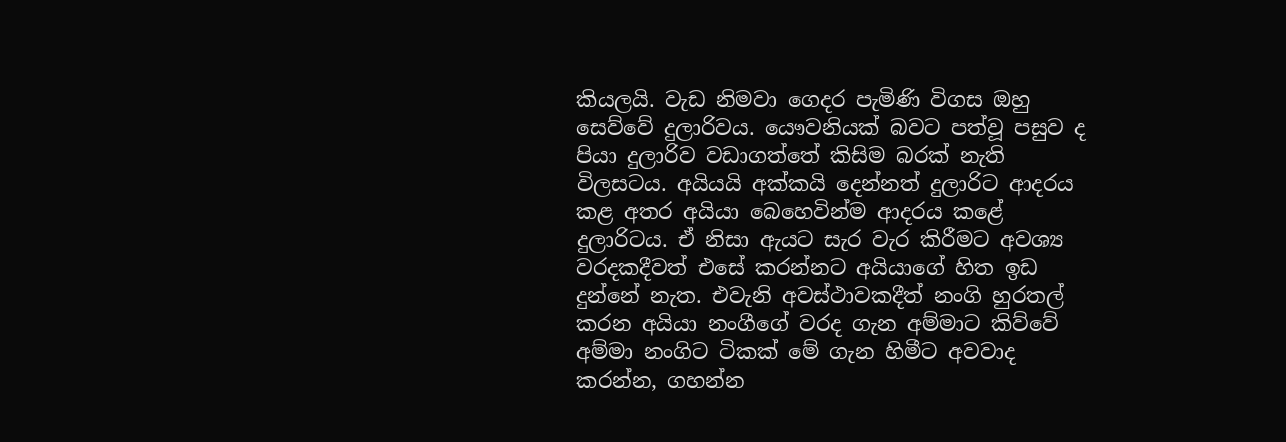කියලයි. වැඩ නිමවා ගෙදර පැමිණි විගස ඔහු සෙව්වේ දුලාරිවය. යෞවනියක් බවට පත්වූ පසුව ද පියා දුලාරිව වඩාගත්තේ කිසිම බරක් නැති විලසටය. අයියයි අක්කයි දෙන්නත් දුලාරිට ආදරය කළ අතර අයියා බෙහෙවින්ම ආදරය කළේ දුලාරිටය. ඒ නිසා ඇයට සැර වැර කිරීමට අවශ්‍ය වරදකදීවත් එසේ කරන්නට අයියාගේ හිත ඉඩ දුන්නේ නැත. එවැනි අවස්ථාවකදීත් නංගි හුරතල් කරන අයියා නංගීගේ වරද ගැන අම්මාට කිව්වේ අම්මා නංගිට ටිකක් මේ ගැන හිමීට අවවාද කරන්න, ගහන්න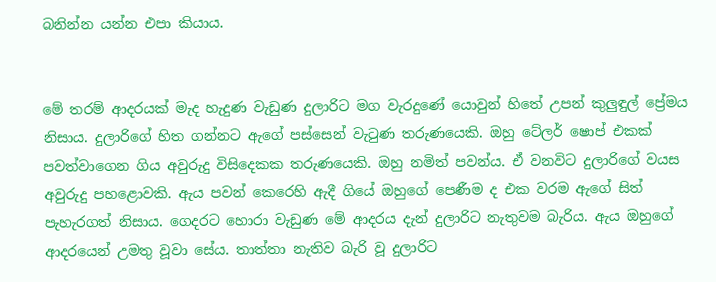බනින්න යන්න එපා කියාය.


මේ තරම් ආදරයක් මැද හැදුණ වැඩුණ දුලාරිට මග වැරදුණේ යොවුන් හිතේ උපන් කුලුඳුල් ප්‍රේමය නිසාය. දුලාරිගේ හිත ගන්නට ඇගේ පස්සෙන් වැටුණ තරුණයෙකි. ඔහු ටේලර් ෂොප් එකක් පවත්වාගෙන ගිය අවුරුදු විසිදෙකක තරුණයෙකි. ඔහු නමිත් පවන්ය. ඒ වනවිට දුලාරිගේ වයස අවුරුදු පහළොවකි. ඇය පවන් කෙරෙහි ඇදී ගියේ ඔහුගේ පෙණීම ද එක වරම ඇගේ සිත් පැහැරගත් නිසාය. ගෙදරට හොරා වැඩුණ මේ ආදරය දැන් දුලාරිට නැතුවම බැරිය. ඇය ඔහුගේ ආදරයෙන් උමතු වූවා සේය. තාත්තා නැතිව බැරි වූ දුලාරිට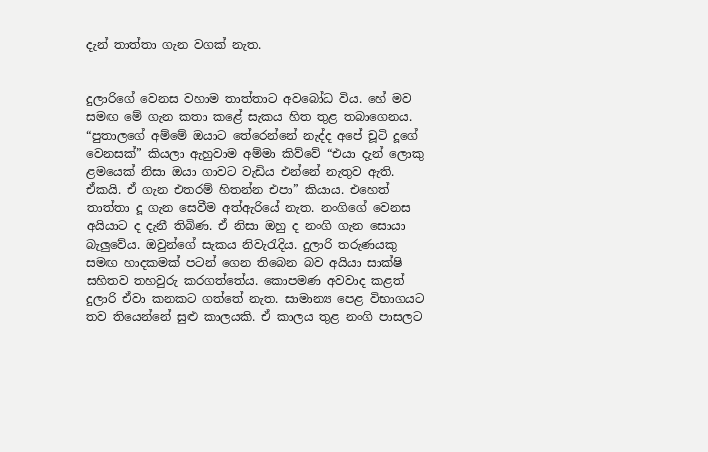දැන් තාත්තා ගැන වගක් නැත.


දුලාරිගේ වෙනස වහාම තාත්තාට අවබෝධ විය. හේ මව සමඟ මේ ගැන කතා කළේ සැකය හිත තුළ තබාගෙනය. “පුතාලගේ අම්මේ ඔයාට තේරෙන්නේ නැද්ද අපේ චූටි දූගේ වෙනසක්” කියලා ඇහුවාම අම්මා කිව්වේ “එයා දැන් ලොකු ළමයෙක් නිසා ඔයා ගාවට වැඩිය එන්නේ නැතුව ඇති. ඒකයි. ඒ ගැන එතරම් හිතන්න එපා” කියාය. එහෙත් තාත්තා දූ ගැන සෙවීම අත්ඇරියේ නැත. නංගිගේ වෙනස අයියාට ද දැනී තිබිණ. ඒ නිසා ඔහු ද නංගි ගැන සොයා බැලුවේය. ඔවුන්ගේ සැකය නිවැරැදිය. දුලාරි තරුණයකු සමඟ හාදකමක් පටන් ගෙන තිබෙන බව අයියා සාක්ෂි සහිතව තහවුරු කරගත්තේය. කොපමණ අවවාද කළත් දුලාරි ඒවා කනකට ගත්තේ නැත. සාමාන්‍ය පෙළ විභාගයට තව තියෙන්නේ සුළු කාලයකි. ඒ කාලය තුළ නංගි පාසලට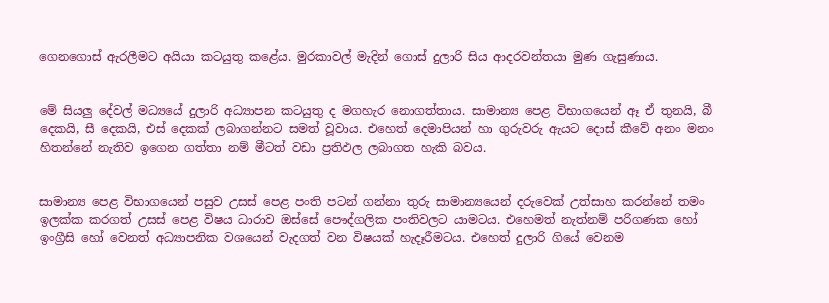ගෙනගොස් ඇරලීමට අයියා කටයුතු කළේය. මුරකාවල් මැදින් ගොස් දුලාරි සිය ආදරවන්තයා මුණ ගැසුණාය.


මේ සියලු දේවල් මධ්‍යයේ දුලාරි අධ්‍යාපන කටයුතු ද මගහැර නොගත්තාය. සාමාන්‍ය පෙළ විභාගයෙන් ඈ ඒ තුනයි, බී දෙකයි, සී දෙකයි, එස් දෙකක් ලබාගන්නට සමත් වූවාය. එහෙත් දෙමාපියන් හා ගුරුවරු ඇයට දොස් කීවේ අනං මනං හිතන්නේ නැතිව ඉගෙන ගත්තා නම් මීටත් වඩා ප්‍රතිඵල ලබාගත හැකි බවය.


සාමාන්‍ය පෙළ විභාගයෙන් පසුව උසස් පෙළ පංති පටන් ගන්නා තුරු සාමාන්‍යයෙන් දරුවෙක් උත්සාහ කරන්නේ තමං ඉලක්ක කරගත් උසස් පෙළ විෂය ධාරාව ඔස්සේ පෞද්ගලික පංතිවලට යාමටය. එහෙමත් නැත්නම් පරිගණක හෝ ඉංග්‍රීසි හෝ වෙනත් අධ්‍යාපනික වශයෙන් වැදගත් වන විෂයක් හැදෑරීමටය. එහෙත් දුලාරි ගියේ වෙනම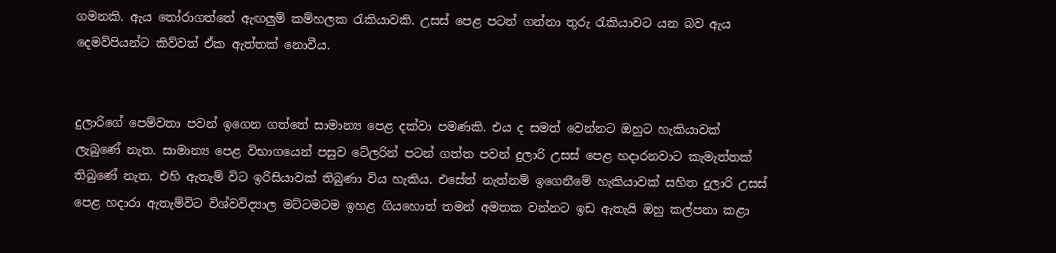ගමනකි. ඇය තෝරාගත්තේ ඇඟලුම් කම්හලක රැකියාවකි. උසස් පෙළ පටන් ගන්නා තුරු රැකියාවට යන බව ඇය දෙමව්පියන්ට කිව්වත් ඒක ඇත්තක් නොවීය.


දුලාරිගේ පෙම්වතා පවන් ඉගෙන ගත්තේ සාමාන්‍ය පෙළ දක්වා පමණකි. එය ද සමත් වෙන්නට ඔහුට හැකියාවක් ලැබුණේ නැත. සාමාන්‍ය පෙළ විභාගයෙන් පසුව ටේලරින් පටන් ගත්ත පවන් දුලාරි උසස් පෙළ හදාරනවාට කැමැත්තක් තිබුණේ නැත. එහි ඇතැම් විට ඉරිසියාවක් තිබුණා විය හැකිය. එසේත් නැත්නම් ඉගෙනීමේ හැකියාවක් සහිත දුලාරි උසස් පෙළ හදාරා ඇතැම්විට විශ්වවිද්‍යාල මට්ටමටම ඉහළ ගියහොත් තමන් අමතක වන්නට ඉඩ ඇතැයි ඔහු කල්පනා කළා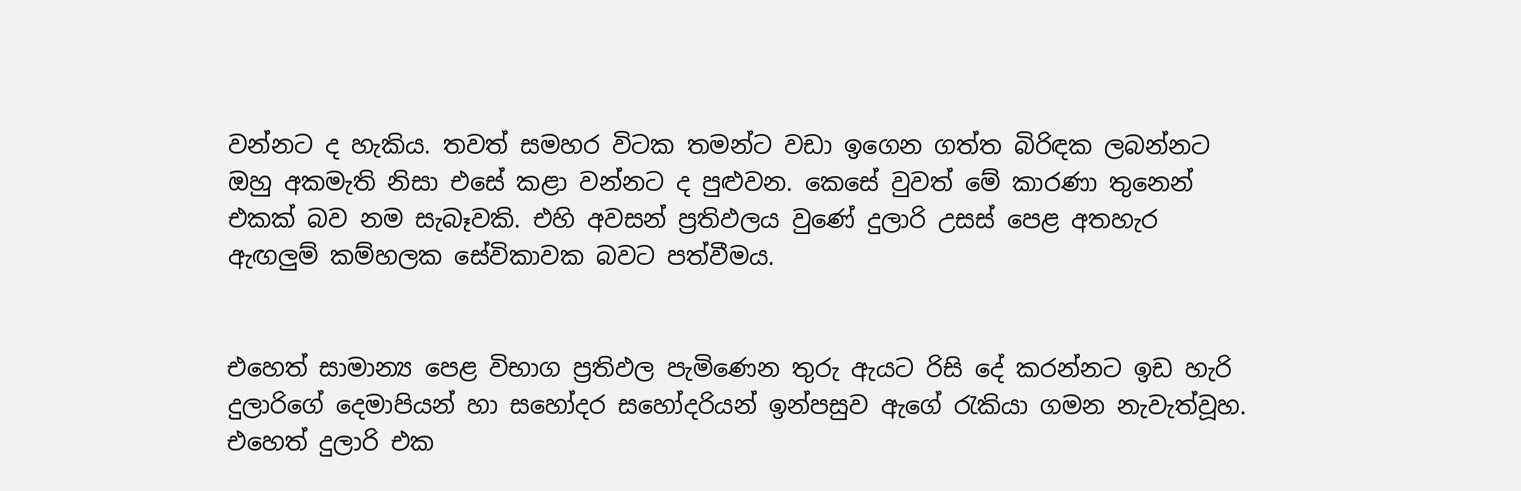වන්නට ද හැකිය. තවත් සමහර විටක තමන්ට වඩා ඉගෙන ගත්ත බිරිඳක ලබන්නට ඔහු අකමැති නිසා එසේ කළා වන්නට ද පුළුවන. කෙසේ වුවත් මේ කාරණා තුනෙන් එකක් බව නම සැබෑවකි. එහි අවසන් ප්‍රතිඵලය වුණේ දුලාරි උසස් පෙළ අතහැර ඇඟලුම් කම්හලක සේවිකාවක බවට පත්වීමය.


එහෙත් සාමාන්‍ය පෙළ විභාග ප්‍රතිඵල පැමිණෙන තුරු ඇයට රිසි දේ කරන්නට ඉඩ හැරි දුලාරිගේ දෙමාපියන් හා සහෝදර සහෝදරියන් ඉන්පසුව ඇගේ රැකියා ගමන නැවැත්වූහ. එහෙත් දුලාරි එක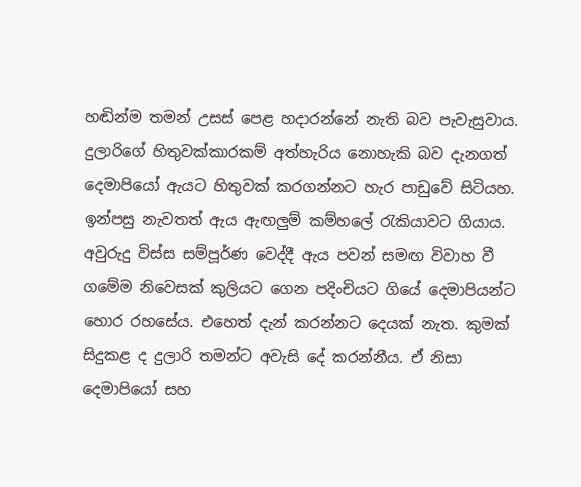හඬින්ම තමන් උසස් පෙළ හදාරන්නේ නැති බව පැවැසුවාය. දුලාරිගේ හිතුවක්කාරකම් අත්හැරිය නොහැකි බව දැනගත් දෙමාපියෝ ඇයට හිතුවක් කරගන්නට හැර පාඩුවේ සිටියහ. ඉන්පසු නැවතත් ඇය ඇඟලුම් කම්හලේ රැකියාවට ගියාය. අවුරුදු විස්ස සම්පූර්ණ වෙද්දී ඇය පවන් සමඟ විවාහ වී ගමේම නිවෙසක් කුලියට ගෙන පදිංචියට ගියේ දෙමාපියන්ට හොර රහසේය. එහෙත් දැන් කරන්නට දෙයක් නැත. කුමක් සිදුකළ ද දුලාරි තමන්ට අවැසි දේ කරන්නීය. ඒ නිසා දෙමාපියෝ සහ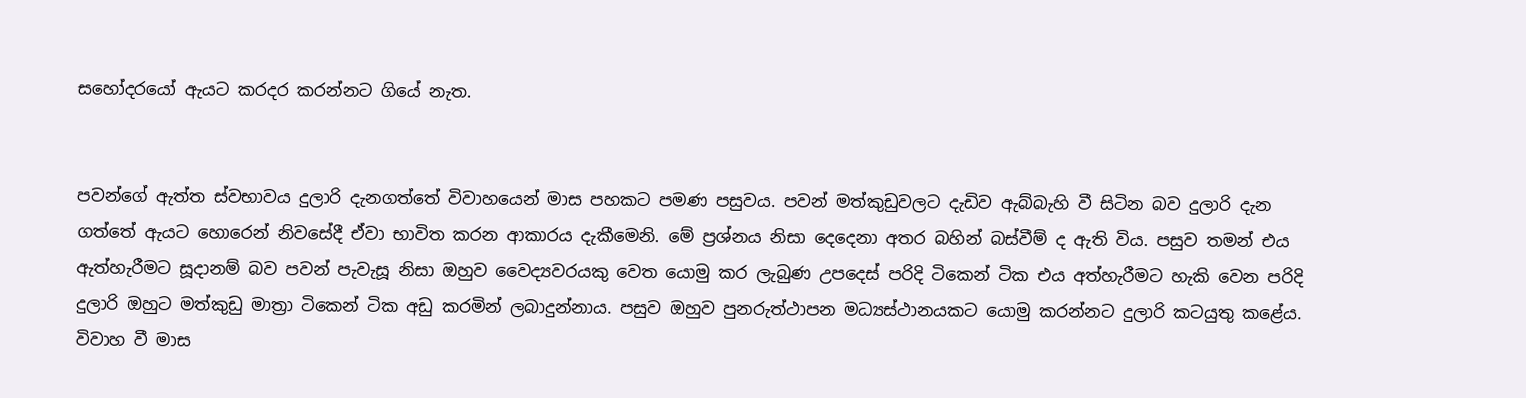සහෝදරයෝ ඇයට කරදර කරන්නට ගියේ නැත.


පවන්ගේ ඇත්ත ස්වභාවය දුලාරි දැනගත්තේ විවාහයෙන් මාස පහකට පමණ පසුවය. පවන් මත්කුඩුවලට දැඩිව ඇබ්බැහි වී සිටින බව දුලාරි දැන ගත්තේ ඇයට හොරෙන් නිවසේදී ඒවා භාවිත කරන ආකාරය දැකීමෙනි. මේ ප්‍රශ්නය නිසා දෙදෙනා අතර බහින් බස්වීම් ද ඇති විය. පසුව තමන් එය ඇත්හැරීමට සූදානම් බව පවන් පැවැසූ නිසා ඔහුව වෛද්‍යවරයකු වෙත යොමු කර ලැබුණ උපදෙස් පරිදි ටිකෙන් ටික එය අත්හැරීමට හැකි වෙන පරිදි දුලාරි ඔහුට මත්කුඩු මාත්‍රා ටිකෙන් ටික අඩු කරමින් ලබාදුන්නාය. පසුව ඔහුව පුනරුත්ථාපන මධ්‍යස්ථානයකට යොමු කරන්නට දුලාරි කටයුතු කළේය. විවාහ වී මාස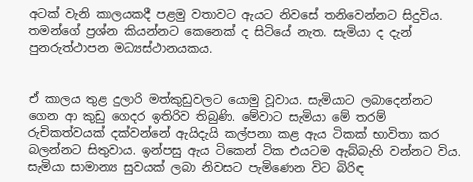අටක් වැනි කාලයකදී පළමු වතාවට ඇයට නිවසේ තනිවෙන්නට සිදුවිය. තමන්ගේ ප්‍රශ්න කියන්නට කෙනෙක් ද සිටියේ නැත. සැමියා ද දැන් පුනරුත්ථාපන මධ්‍යස්ථානයකය.


ඒ කාලය තුළ දුලාරි මත්කුඩුවලට යොමු වූවාය. සැමියාට ලබාදෙන්නට ගෙන ආ කුඩු ගෙදර ඉතිරිව තිබුණි. මේවාට සැමියා මේ තරම් රුචිකත්වයක් දක්වන්නේ ඇයිදැයි කල්පනා කළ ඇය ටිකක් භාවිතා කර බලන්නට සිතුවාය. ඉන්පසු ඇය ටිකෙන් ටික එයටම ඇබ්බැහි වන්නට විය. සැමියා සාමාන්‍ය සුවයක් ලබා නිවසට පැමිණෙන විට බිරිඳ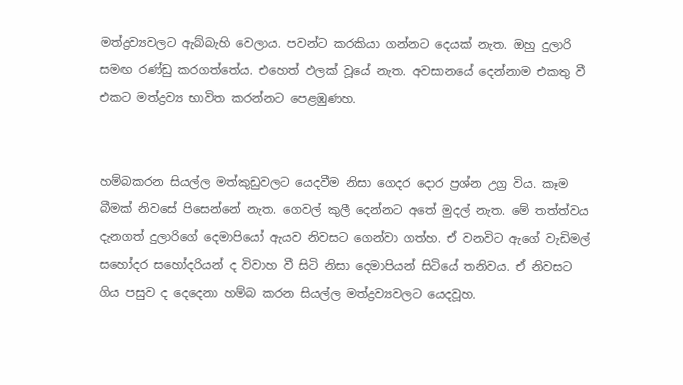මත්ද්‍රව්‍යවලට ඇබ්බැහි වෙලාය. පවන්ට කරකියා ගන්නට දෙයක් නැත. ඔහු දුලාරි සමඟ රණ්ඩු කරගත්තේය. එහෙත් ඵලක් වූයේ නැත. අවසානයේ දෙන්නාම එකතු වී එකට මත්ද්‍රව්‍ය භාවිත කරන්නට පෙළඹුණහ.


හම්බකරන සියල්ල මත්කුඩුවලට යෙදවීම නිසා ගෙදර දොර ප්‍රශ්න උග්‍ර විය. කෑම බීමක් නිවසේ පිසෙන්නේ නැත. ගෙවල් කුලී දෙන්නට අතේ මුදල් නැත. මේ තත්ත්වය දැනගත් දුලාරිගේ දෙමාපියෝ ඇයව නිවසට ගෙන්වා ගත්හ. ඒ වනවිට ඇගේ වැඩිමල් සහෝදර සහෝදරියන් ද විවාහ වී සිටි නිසා දෙමාපියන් සිටියේ තනිවය. ඒ නිවසට ගිය පසුව ද දෙදෙනා හම්බ කරන සියල්ල මත්ද්‍රව්‍යවලට යෙදවූහ.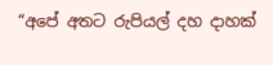“අපේ අතට රුපියල් දහ දාහක්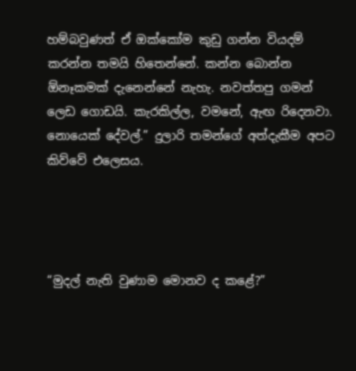හම්බවුණත් ඒ ඔක්කෝම කුඩු ගන්න වියදම් කරන්න තමයි හිතෙන්නේ. කන්න බොන්න ඕනෑකමක් දැනෙන්නේ නැහැ. නවත්තපු ගමන් ලෙඩ ගොඩයි. කැරකිල්ල, වමනේ, ඇඟ රිදෙනවා. නොයෙක් දේවල්.” දුලාරි තමන්ගේ අත්දැකීම අපට කිව්වේ එලෙසය.




“මුදල් නැති වුණාම මොනව ද කළේ?”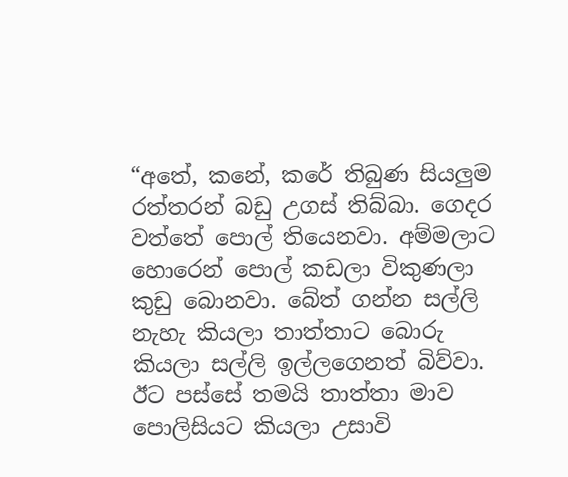“අතේ, කනේ, කරේ තිබුණ සියලුම රත්තරන් බඩු උගස් තිබ්බා. ගෙදර වත්තේ පොල් තියෙනවා. අම්මලාට හොරෙන් පොල් කඩලා විකුණලා කුඩු බොනවා. බේත් ගන්න සල්ලි නැහැ කියලා තාත්තාට බොරු කියලා සල්ලි ඉල්ලගෙනත් බිව්වා. ඊට පස්සේ තමයි තාත්තා මාව පොලිසියට කියලා උසාවි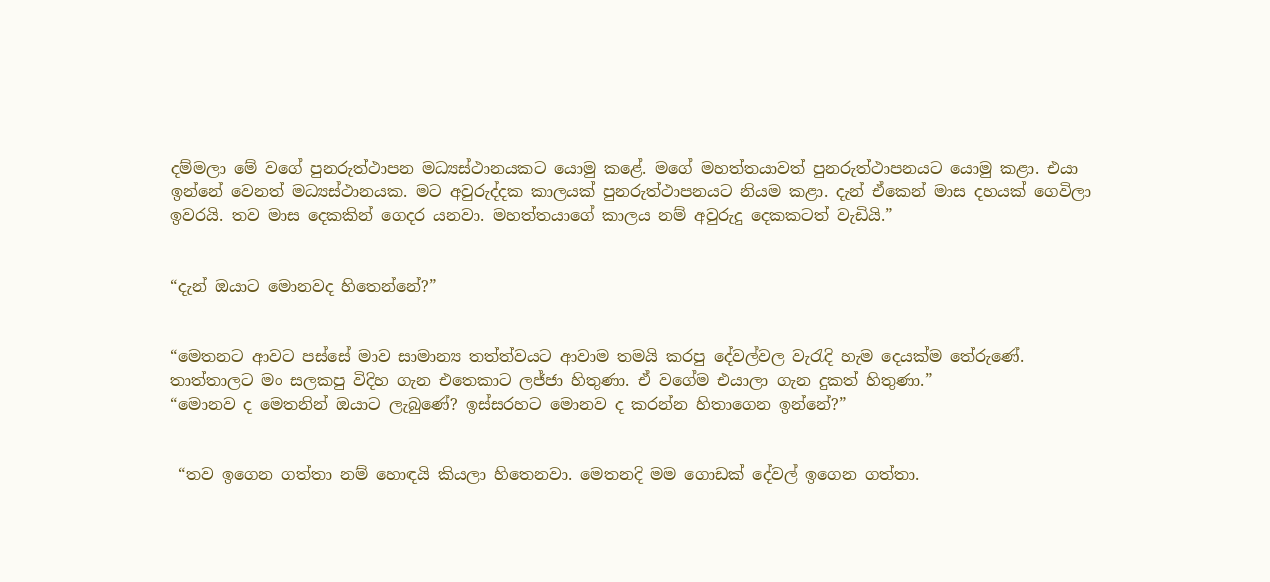දම්මලා මේ වගේ පුනරුත්ථාපන මධ්‍යස්ථානයකට යොමු කළේ. මගේ මහත්තයාවත් පුනරුත්ථාපනයට යොමු කළා. එයා ඉන්නේ වෙනත් මධ්‍යස්ථානයක. මට අවුරුද්දක කාලයක් පුනරුත්ථාපනයට නියම කළා. දැන් ඒකෙන් මාස දහයක් ගෙවිලා ඉවරයි. තව මාස දෙකකින් ගෙදර යනවා. මහත්තයාගේ කාලය නම් අවුරුදු දෙකකටත් වැඩියි.”


“දැන් ඔයාට මොනවද හිතෙන්නේ?”


“මෙතනට ආවට පස්සේ මාව සාමාන්‍ය තත්ත්වයට ආවාම තමයි කරපු දේවල්වල වැරැදි හැම දෙයක්ම තේරුණේ. තාත්තාලට මං සලකපු විදිහ ගැන එතෙකාට ලජ්ජා හිතුණා. ඒ වගේම එයාලා ගැන දුකත් හිතුණා.”
“මොනව ද මෙතනින් ඔයාට ලැබුණේ? ඉස්සරහට මොනව ද කරන්න හිතාගෙන ඉන්නේ?”


 “තව ඉගෙන ගත්තා නම් හොඳයි කියලා හිතෙනවා. මෙතනදි මම ගොඩක් දේවල් ඉගෙන ගත්තා.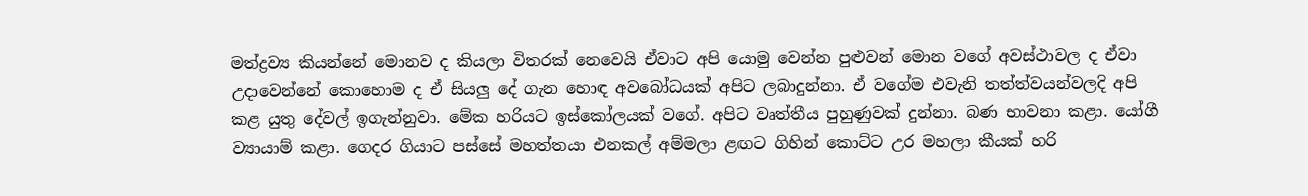මත්ද්‍රව්‍ය කියන්නේ මොනව ද කියලා විතරක් නෙවෙයි ඒවාට අපි යොමු වෙන්න පුළුවන් මොන වගේ අවස්ථාවල ද ඒවා උදාවෙන්නේ කොහොම ද ඒ සියලු දේ ගැන හොඳ අවබෝධයක් අපිට ලබාදුන්නා. ඒ වගේම එවැනි තත්ත්වයන්වලදි අපි කළ යුතු දේවල් ඉගැන්නුවා. මේක හරියට ඉස්කෝලයක් වගේ. අපිට වෘත්තීය පුහුණුවක් දුන්නා. බණ භාවනා කළා. යෝගී ව්‍යායාම් කළා. ගෙදර ගියාට පස්සේ මහත්තයා එනකල් අම්මලා ළඟට ගිහින් කොට්ට උර මහලා කීයක් හරි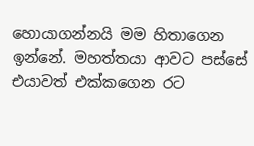හොයාගන්නයි මම හිතාගෙන ඉන්නේ. මහත්තයා ආවට පස්සේ එයාවත් එක්කගෙන රට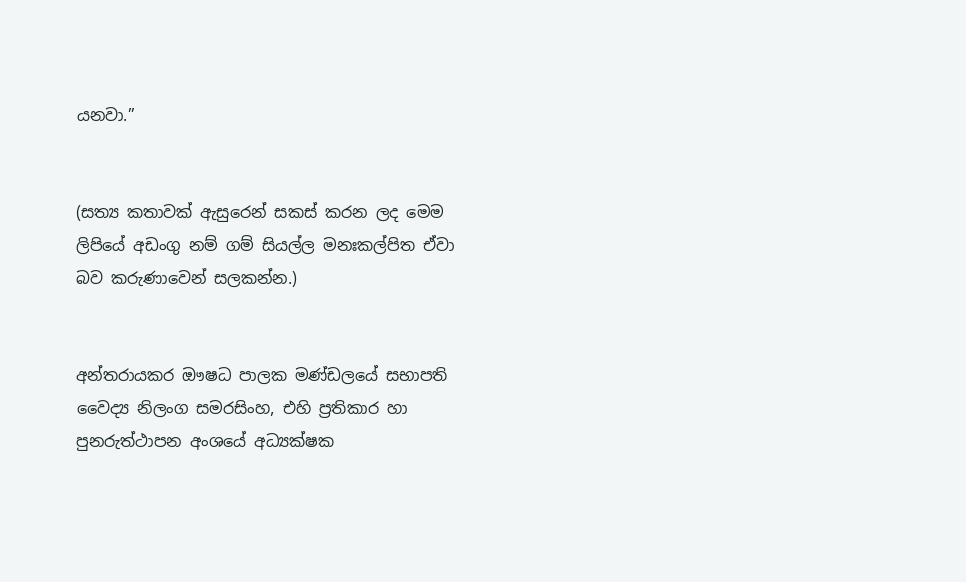යනවා.”


(සත්‍ය කතාවක් ඇසුරෙන් සකස් කරන ලද මෙම ලිපියේ අඩංගු නම් ගම් සියල්ල මනඃකල්පිත ඒවා බව කරුණාවෙන් සලකන්න.)


අන්තරායකර ඖෂධ පාලක මණ්ඩලයේ සභාපති වෛද්‍ය නිලංග සමරසිංහ, එහි ප්‍රතිකාර හා පුනරුත්ථාපන අංශයේ අධ්‍යක්ෂක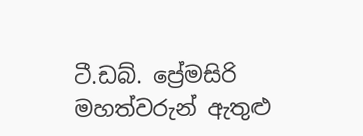ටී.ඩබ්. ප්‍රේමසිරි මහත්වරුන් ඇතුළු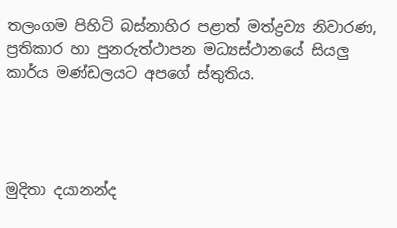තලංගම පිහිටි බස්නාහිර පළාත් මත්ද්‍රව්‍ය නිවාරණ, ප්‍රතිකාර හා පුනරුත්ථාපන මධ්‍යස්ථානයේ සියලු කාර්ය මණ්ඩලයට අපගේ ස්තුතිය.




මුදිතා දයානන්ද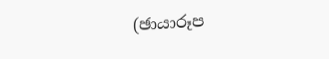(ඡායාරූප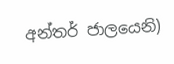අන්තර් ජාලයෙනි)